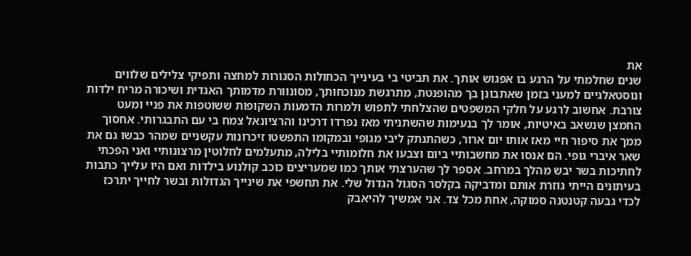את
שנים שחלמתי על הרגע בו אפגוש אותך. את תביטי בי בעינייך הכחולות הסגורות למחצה ותפיקי צלילים שלווים ונוסטאלגיים למעני בזמן שאתבונן בך מהופנטת, מתרגשת מנוכחותך, מסונוורת מדמותך האגדית ושיכורה מריח ילדות צורבת. אחשוב לרגע על חלקי המשפטים שהצלחתי לתפוש ולמרות הדמעות השקופות ששוטפות את פניי ומעט החמצן שנשאב באיטיות, אומר לך בנעימות שהשתניתי מאז נפרדו דרכינו והרציונאל צמח בי עם התבגרותי. אחסוך ממך את סיפור חיי מאז אותו יום ארור, כשהתנתק ליבי מגופי ובמקומו התפשטו זיכרונות עקשניים שמהר כבשו גם את שאר איברי גופי. הם אנסו את מחשבותיי ביום וצבעו את חלומותיי בלילה, מתעלמים לחלוטין מרצונותיי ואני הפכתי לחתיכות בשר יבש מהלך במרחב. אספר לך שהערצתי אותך כמו שמעריצים כוכב קולנוע בילדות ואם היו עלייך כתבות בעיתונים הייתי גוזרת אותם ומדביקה בקלסר הסגול הגדול שלי. את תחשפי את שינייך הגדולות ובשר לחייך יתרכז לכדי גבעה קטנטנה סמוקה, אחת מכל צד. אני אמשיך להיאבק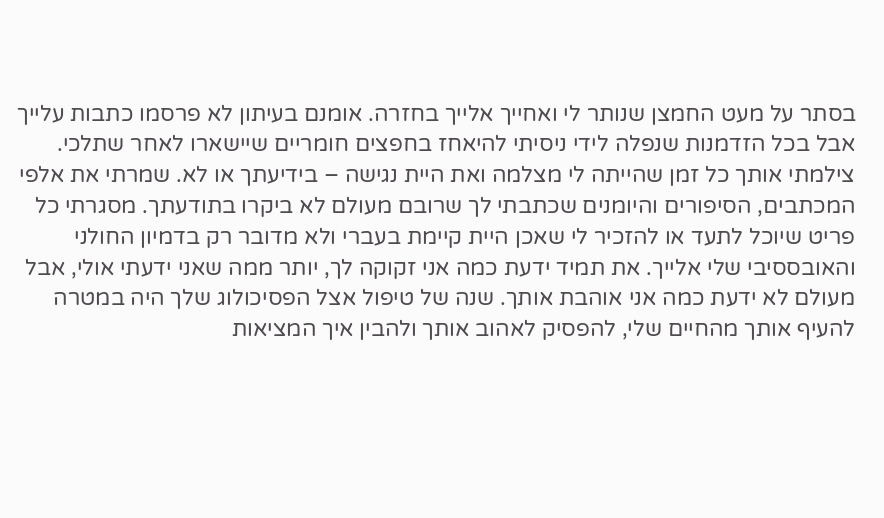בסתר על מעט החמצן שנותר לי ואחייך אלייך בחזרה. אומנם בעיתון לא פרסמו כתבות עלייך אבל בכל הזדמנות שנפלה לידי ניסיתי להיאחז בחפצים חומריים שיישארו לאחר שתלכי. צילמתי אותך כל זמן שהייתה לי מצלמה ואת היית נגישה – בידיעתך או לא. שמרתי את אלפי המכתבים, הסיפורים והיומנים שכתבתי לך שרובם מעולם לא ביקרו בתודעתך. מסגרתי כל פריט שיוכל לתעד או להזכיר לי שאכן היית קיימת בעברי ולא מדובר רק בדמיון החולני והאובססיבי שלי אלייך. את תמיד ידעת כמה אני זקוקה לך, יותר ממה שאני ידעתי אולי, אבל מעולם לא ידעת כמה אני אוהבת אותך. שנה של טיפול אצל הפסיכולוג שלך היה במטרה להעיף אותך מהחיים שלי, להפסיק לאהוב אותך ולהבין איך המציאות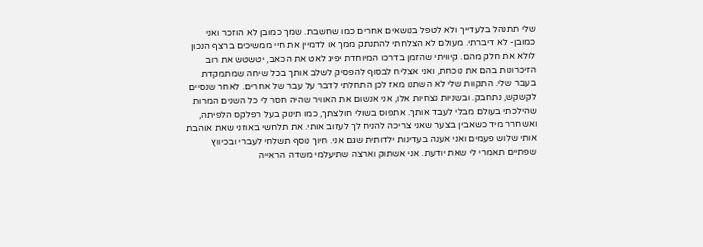שלי תתנהל בלעדייך ולא לטפל בנושאים אחרים כמו שחשבת. שמך כמובן לא הוזכר ואני כמובן- לא דיברתי. מעולם לא הצלחתי להתנתק ממך או לדמיין את חיי ממשיכים ברצף הנכון לולא את חלק מהם. קיוויתי שהזמן בדרכו המיוחדת יפיג לאט את הכאב, יטשטש את רוב הזיכרונות בהם את נוכחת, ואני אצליח לבסוף להפסיק לשלב אותך בכל שיחה שמתמקדת בעבר שלי. התקוות שלי לא השתנו מאז לכן התחלתי לדבר על עבר של אחרים. לאחר שנסיים לקשקש, נתחבק. ובשניות נצחיות אלו, אני אנשום את האוויר שהיה חסר לי כל השנים המרות שהילכתי בעולם מבלי לעבד אותך. אתפוס בשולי חולצתך, כמו תינוק בעל רפלקס הלפיתה, ואשחרר מיד כשאבין בצער שאני צריכה להניח לך לעזוב אותי. את תלחשי באוזני שאת אוהבת אותי שלוש פעמים ואני אענה בעדינות ילדותית שגם אני. חיוך נוסף תשלחי לעברי ובכיווץ שפתיים תאמרי לי שאת יודעת. אני אשתוק וארצה שתיעלמי משדה הראייה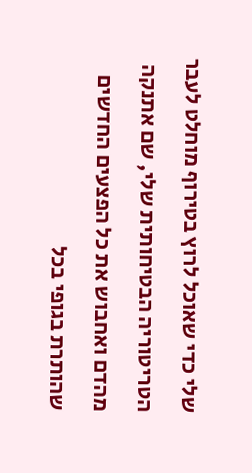שלי כדי שאוכל לרוץ בטירוף מוחלט לעבר הטריטוריה הבטיחותית שלי, שם אתנקה מהדם ואחבוש את כל הפצעים החדשים שהותרת בגופי בכל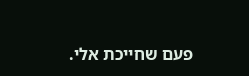פעם שחייכת אלי.